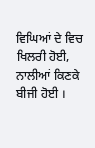ਵਿਘਿਆਂ ਦੇ ਵਿਚ ਖਿਲਰੀ ਹੋਈ,
ਨਾਲੀਆਂ ਕਿਣਕੇ ਬੀਜੀ ਹੋਈ ।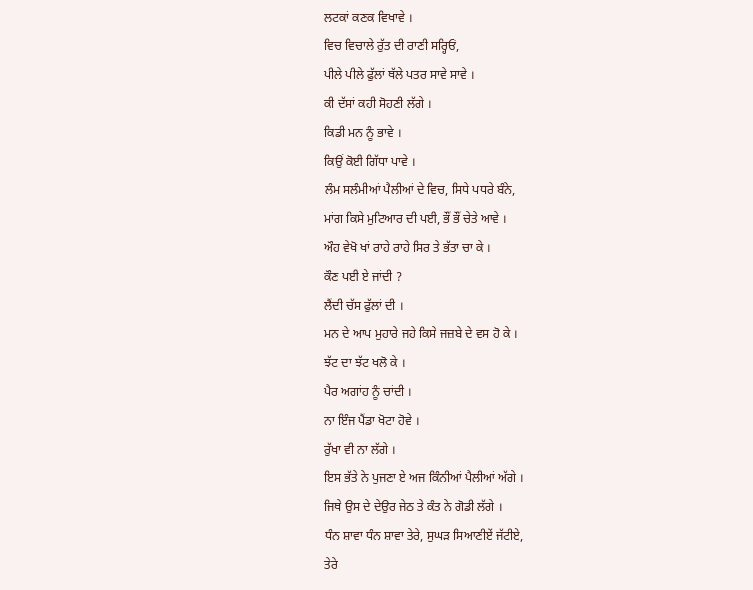ਲਟਕਾਂ ਕਣਕ ਵਿਖਾਵੇ ।
ਵਿਚ ਵਿਚਾਲੇ ਰੁੱਤ ਦੀ ਰਾਣੀ ਸਰ੍ਹਿਓਂ,
ਪੀਲੇ ਪੀਲੇ ਫੁੱਲਾਂ ਥੱਲੇ ਪਤਰ ਸਾਵੇ ਸਾਵੇ ।
ਕੀ ਦੱਸਾਂ ਕਹੀ ਸੋਹਣੀ ਲੱਗੇ ।
ਕਿਡੀ ਮਨ ਨੂੰ ਭਾਵੇ ।
ਕਿਉਂ ਕੋਈ ਗਿੱਧਾ ਪਾਵੇ ।
ਲੰਮ ਸਲੰਮੀਆਂ ਪੈਲੀਆਂ ਦੇ ਵਿਚ, ਸਿਧੇ ਪਧਰੇ ਬੰਨੇ,
ਮਾਂਗ ਕਿਸੇ ਮੁਟਿਆਰ ਦੀ ਪਈ, ਭੌਂ ਭੌਂ ਚੇਤੇ ਆਵੇ ।
ਔਹ ਵੇਖੋ ਖਾਂ ਰਾਹੇ ਰਾਹੇ ਸਿਰ ਤੇ ਭੱਤਾ ਚਾ ਕੇ ।
ਕੌਣ ਪਈ ਏ ਜਾਂਦੀ ?
ਲੈਂਦੀ ਚੱਸ ਫੁੱਲਾਂ ਦੀ ।
ਮਨ ਦੇ ਆਪ ਮੁਹਾਰੇ ਜਹੇ ਕਿਸੇ ਜਜ਼ਬੇ ਦੇ ਵਸ ਹੋ ਕੇ ।
ਝੱਟ ਦਾ ਝੱਟ ਖਲੋ ਕੇ ।
ਪੈਰ ਅਗਾਂਹ ਨੂੰ ਚਾਂਦੀ ।
ਨਾ ਇੰਜ ਪੈਂਡਾ ਖੋਟਾ ਹੋਵੇ ।
ਰੁੱਖਾ ਵੀ ਨਾ ਲੱਗੇ ।
ਇਸ ਭੱਤੇ ਨੇ ਪੁਜਣਾ ਏ ਅਜ ਕਿੰਨੀਆਂ ਪੈਲੀਆਂ ਅੱਗੇ ।
ਜਿਥੇ ਉਸ ਦੇ ਦੇਉਰ ਜੇਠ ਤੇ ਕੰਤ ਨੇ ਗੋਡੀ ਲੱਗੇ ।
ਧੰਨ ਸ਼ਾਵਾ ਧੰਨ ਸ਼ਾਵਾ ਤੇਰੇ, ਸੁਘੜ ਸਿਆਣੀਏਂ ਜੱਟੀਏ,
ਤੇਰੇ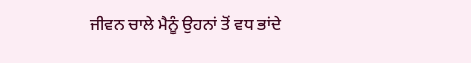ਜੀਵਨ ਚਾਲੇ ਮੈਨੂੰ ਉਹਨਾਂ ਤੋਂ ਵਧ ਭਾਂਦੇ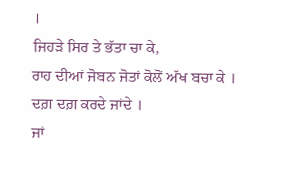।
ਜਿਹੜੇ ਸਿਰ ਤੇ ਭੱਤਾ ਚਾ ਕੇ,
ਰਾਹ ਦੀਆਂ ਜੋਬਨ ਜੋਤਾਂ ਕੋਲੋਂ ਅੱਖ ਬਚਾ ਕੇ ।
ਦਗ਼ ਦਗ਼ ਕਰਦੇ ਜਾਂਦੇ ।
ਜਾਂ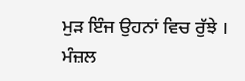ਮੁੜ ਇੰਜ ਉਹਨਾਂ ਵਿਚ ਰੁੱਝੇ ।
ਮੰਜ਼ਲ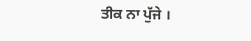ਤੀਕ ਨਾ ਪੁੱਜੇ ।